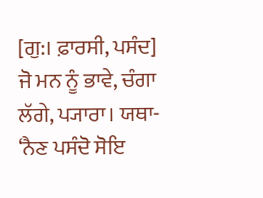[ਗੁ:। ਫ਼ਾਰਸੀ, ਪਸੰਦ] ਜੋ ਮਨ ਨੂੰ ਭਾਵੇ, ਚੰਗਾ ਲੱਗੇ, ਪ੍ਯਾਰਾ। ਯਥਾ- ‘ਨੈਣ ਪਸੰਦੋ ਸੋਇ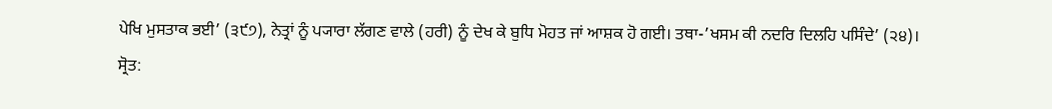ਪੇਖਿ ਮੁਸਤਾਕ ਭਈ’ (੩੯੭), ਨੇਤ੍ਰਾਂ ਨੂੰ ਪ੍ਯਾਰਾ ਲੱਗਣ ਵਾਲੇ (ਹਰੀ) ਨੂੰ ਦੇਖ ਕੇ ਬੁਧਿ ਮੋਹਤ ਜਾਂ ਆਸ਼ਕ ਹੋ ਗਈ। ਤਥਾ-’ਖਸਮ ਕੀ ਨਦਰਿ ਦਿਲਹਿ ਪਸਿੰਦੇ’ (੨੪)।
ਸ੍ਰੋਤ: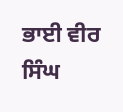ਭਾਈ ਵੀਰ ਸਿੰਘ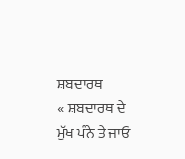ਸ਼ਬਦਾਰਥ
« ਸ਼ਬਦਾਰਥ ਦੇ ਮੁੱਖ ਪੰਨੇ ਤੇ ਜਾਓ